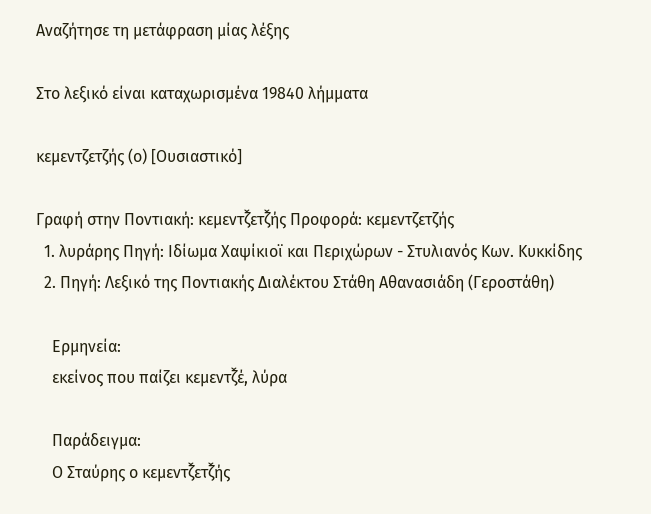Αναζήτησε τη μετάφραση μίας λέξης

Στο λεξικό είναι καταχωρισμένα 19840 λήμματα

κεμεντζετζής (ο) [Ουσιαστικό]

Γραφή στην Ποντιακή: κεμεντζ̌ετζ̌ής Προφορά: κεμεντζετζής
  1. λυράρης Πηγή: Ιδίωμα Χαψίκιοϊ και Περιχώρων - Στυλιανός Κων. Κυκκίδης
  2. Πηγή: Λεξικό της Ποντιακής Διαλέκτου Στάθη Αθανασιάδη (Γεροστάθη)

    Ερμηνεία:
    εκείνος που παίζει κεμεντζ̌έ, λύρα

    Παράδειγμα:
    Ο Σταύρης ο κεμεντζ̌ετζ̌ής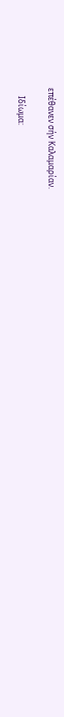επέθανεν σήν Καλαμαρίαν.

    Ιδίωμα: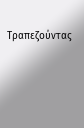Τραπεζούντας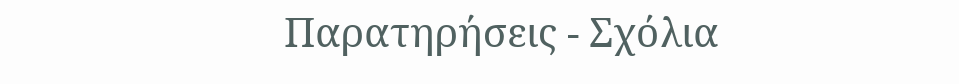Παρατηρήσεις - Σχόλια